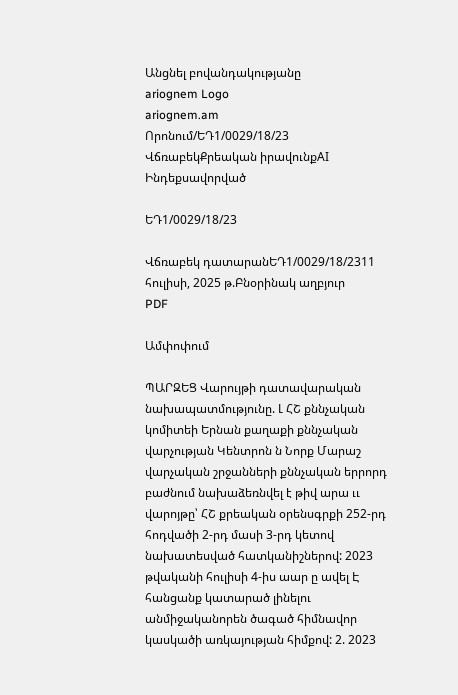Անցնել բովանդակությանը
ariognem Logo
ariognem.am
Որոնում/ԵԴ1/0029/18/23
ՎճռաբեկՔրեական իրավունքAI Ինդեքսավորված

ԵԴ1/0029/18/23

Վճռաբեկ դատարանԵԴ1/0029/18/2311 հուլիսի, 2025 թ.Բնօրինակ աղբյուր
PDF

Ամփոփում

ՊԱՐԶԵՑ Վարույթի դատավարական նախապատմությունը. Լ ՀՇ քննչական կոմիտեի Երնան քաղաքի քննչական վարչության Կենտրոն ն Նորք Մարաշ վարչական շրջանների քննչական երրորդ բաժնում նախաձեռնվել է թիվ արա ււ վարոյթը՝ ՀՇ քրեական օրենսգրքի 252-րդ հոդվածի 2-րդ մասի 3-րդ կետով նախատեսված հատկանիշներով: 2023 թվականի հուլիսի 4-իս աար ը ավել Է հանցանք կատարած լինելու անմիջականորեն ծագած հիմնավոր կասկածի առկայության հիմքով: 2. 2023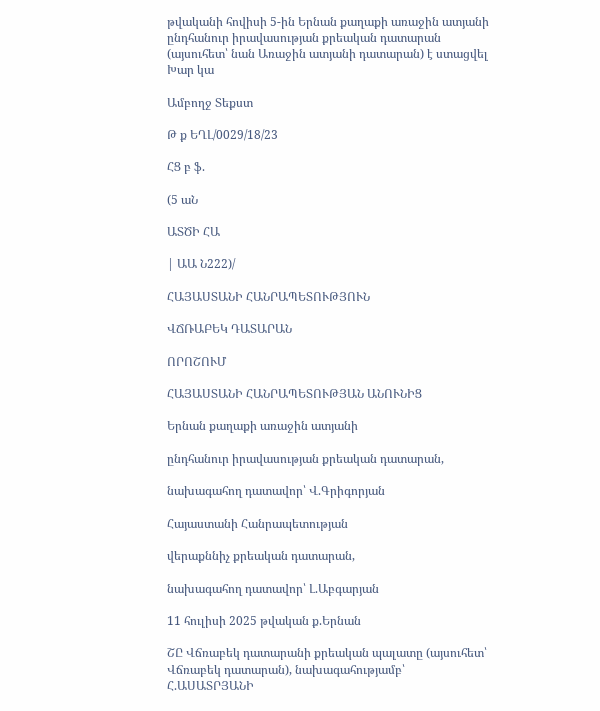թվականի հովիսի 5-ին Երնան քաղաքի առաջին ատյանի ընդհանուր իրավասության քրեական դատարան (այսուհետ՝ նան Առաջին ատյանի դատարան) է ստացվել Խար կա

Ամբողջ Տեքստ

Թ ք ԵՂԼ/0029/18/23

ՀՑ բ ֆ.

(5 աՆ

ԱՏԾԻ ՀԱ

| ԱԱ Ն222)/

ՀԱՅԱՍՏԱՆԻ ՀԱՆՐԱՊԵՏՈՒԹՅՈՒՆ

ՎՃՌԱԲԵԿ ԴԱՏԱՐԱՆ

ՈՐՈՇՈՒՄ

ՀԱՅԱՍՏԱՆԻ ՀԱՆՐԱՊԵՏՈՒԹՅԱՆ ԱՆՈՒՆԻՑ

Երնան քաղաքի առաջին ատյանի

ընդհանուր իրավասության քրեական դատարան,

նախագահող դատավոր՝ Վ.Գրիգորյան

Հայաստանի Հանրապետության

վերաքննիչ քրեական դատարան,

նախագահող դատավոր՝ Լ.Աբգարյան

11 հուլիսի 2025 թվական ք.Երնան

ՇԸ Վճռաբեկ դատարանի քրեական պալատը (այսուհետ՝ Վճռաբեկ դատարան), նախագահությամբ՝ Հ.ԱՍԱՏՐՅԱՆԻ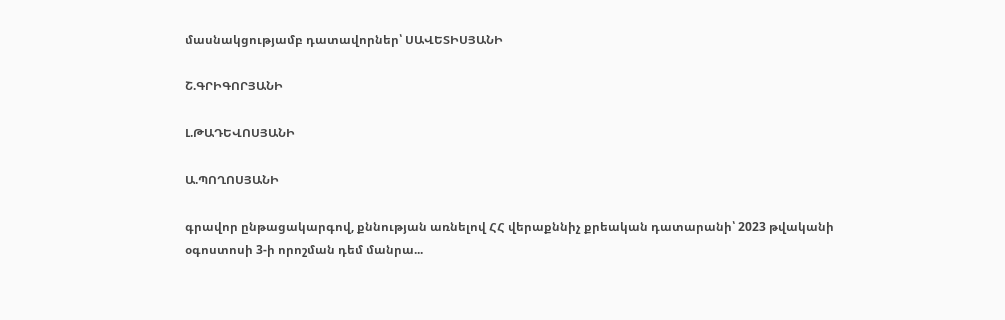մասնակցությամբ դատավորներ՝ ՍԱՎԵՏԻՍՅԱՆԻ

Շ.ԳՐԻԳՈՐՅԱՆԻ

Լ.ԹԱԴԵՎՈՍՅԱՆԻ

Ա.ՊՈՂՈՍՅԱՆԻ

գրավոր ընթացակարգով, քննության առնելով ՀՀ վերաքննիչ քրեական դատարանի՝ 2023 թվականի օգոստոսի 3-ի որոշման դեմ մանրա...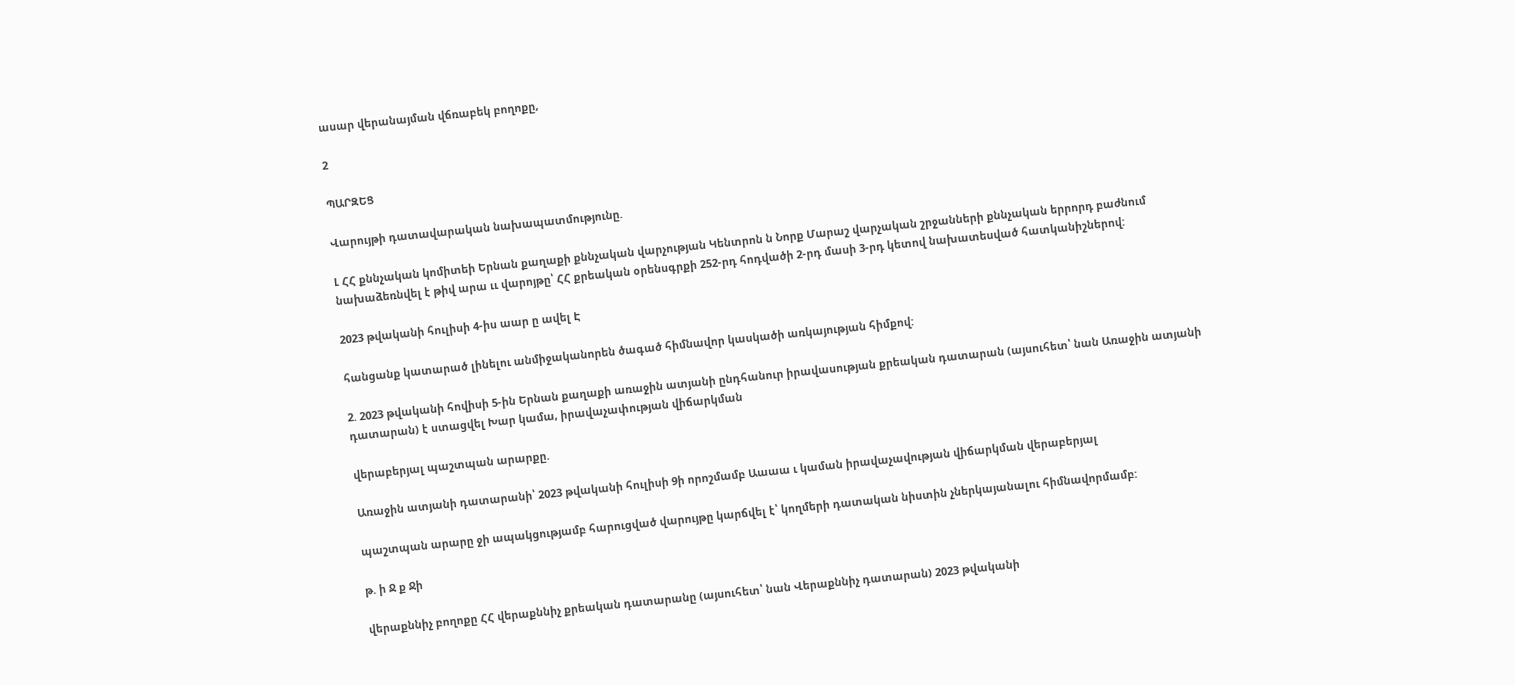ասար վերանայման վճռաբեկ բողոքը,

2

ՊԱՐԶԵՑ

Վարույթի դատավարական նախապատմությունը.

Լ ՀՀ քննչական կոմիտեի Երնան քաղաքի քննչական վարչության Կենտրոն ն Նորք Մարաշ վարչական շրջանների քննչական երրորդ բաժնում նախաձեռնվել է թիվ արա ււ վարոյթը՝ ՀՀ քրեական օրենսգրքի 252-րդ հոդվածի 2-րդ մասի 3-րդ կետով նախատեսված հատկանիշներով:

2023 թվականի հուլիսի 4-իս աար ը ավել Է

հանցանք կատարած լինելու անմիջականորեն ծագած հիմնավոր կասկածի առկայության հիմքով:

2. 2023 թվականի հովիսի 5-ին Երնան քաղաքի առաջին ատյանի ընդհանուր իրավասության քրեական դատարան (այսուհետ՝ նան Առաջին ատյանի դատարան) է ստացվել Խար կամա, իրավաչափության վիճարկման

վերաբերյալ պաշտպան արարքը.

Առաջին ատյանի դատարանի՝ 2023 թվականի հուլիսի 9ի որոշմամբ Աաաա ւ կաման իրավաչավության վիճարկման վերաբերյալ

պաշտպան արարը ջի ապակցությամբ հարուցված վարույթը կարճվել է՝ կողմերի դատական նիստին չներկայանալու հիմնավորմամբ:

թ. ի Ջ ք Ջի

վերաքննիչ բողոքը ՀՀ վերաքննիչ քրեական դատարանը (այսուհետ՝ նան Վերաքննիչ դատարան) 2023 թվականի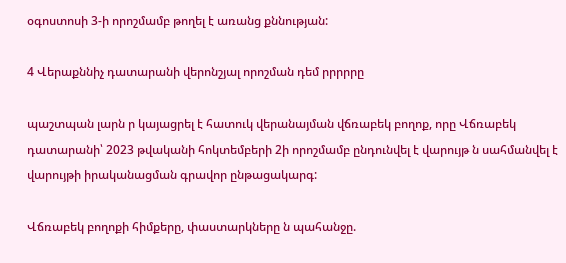օգոստոսի 3-ի որոշմամբ թողել է առանց քննության:

4 Վերաքննիչ դատարանի վերոնշյալ որոշման դեմ րրրրրը

պաշտպան լարն ր կայացրել է հատուկ վերանայման վճռաբեկ բողոք, որը Վճռաբեկ դատարանի՝ 2023 թվականի հոկտեմբերի 2ի որոշմամբ ընդունվել է վարույթ ն սահմանվել է վարույթի իրականացման գրավոր ընթացակարգ:

Վճռաբեկ բողոքի հիմքերը, փաստարկները ն պահանջը.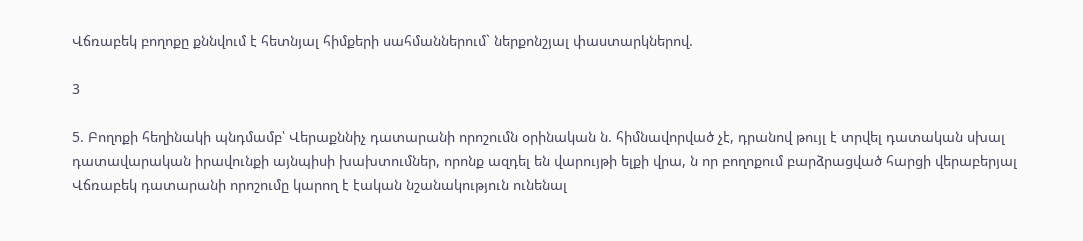Վճռաբեկ բողոքը քննվում է հետնյալ հիմքերի սահմաններում` ներքոնշյալ փաստարկներով.

3

5. Բողոքի հեղինակի պնդմամբ՝ Վերաքննիչ դատարանի որոշումն օրինական ն. հիմնավորված չէ, դրանով թույլ է տրվել դատական սխալ դատավարական իրավունքի այնպիսի խախտումներ, որոնք ազդել են վարույթի ելքի վրա, ն որ բողոքում բարձրացված հարցի վերաբերյալ Վճռաբեկ դատարանի որոշումը կարող է էական նշանակություն ունենալ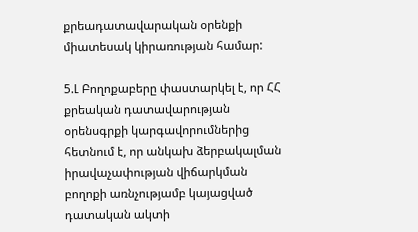քրեադատավարական օրենքի միատեսակ կիրառության համար:

5.Լ Բողոքաբերը փաստարկել է, որ ՀՀ քրեական դատավարության օրենսգրքի կարգավորումներից հետնում է, որ անկախ ձերբակալման իրավաչափության վիճարկման բողոքի առնչությամբ կայացված դատական ակտի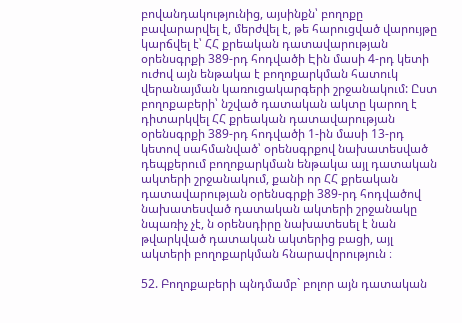բովանդակությունից, այսինքն՝ բողոքը բավարարվել է, մերժվել է, թե հարուցված վարույթը կարճվել է՝ ՀՀ քրեական դատավարության օրենսգրքի 389-րդ հոդվածի Էին մասի 4-րդ կետի ուժով այն ենթակա է բողոքարկման հատուկ վերանայման կառուցակարգերի շրջանակում: Ըստ բողոքաբերի՝ նշված դատական ակտը կարող է դիտարկվել ՀՀ քրեական դատավարության օրենսգրքի 389-րդ հոդվածի 1-ին մասի 13-րդ կետով սահմանված՝ օրենսգրքով նախատեսված դեպքերում բողոքարկման ենթակա այլ դատական ակտերի շրջանակում, քանի որ ՀՀ քրեական դատավարության օրենսգրքի 389-րդ հոդվածով նախատեսված դատական ակտերի շրջանակը նպառիչ չէ, ն օրենսդիրը նախատեսել է նան թվարկված դատական ակտերից բացի, այլ ակտերի բողոքարկման հնարավորություն ։

52. Բողոքաբերի պնդմամբ` բոլոր այն դատական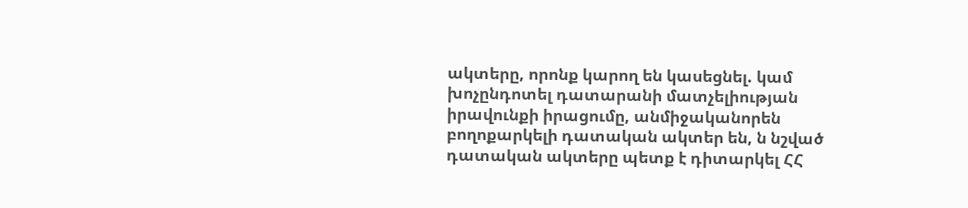ակտերը, որոնք կարող են կասեցնել. կամ խոչընդոտել դատարանի մատչելիության իրավունքի իրացումը, անմիջականորեն բողոքարկելի դատական ակտեր են, ն նշված դատական ակտերը պետք է դիտարկել ՀՀ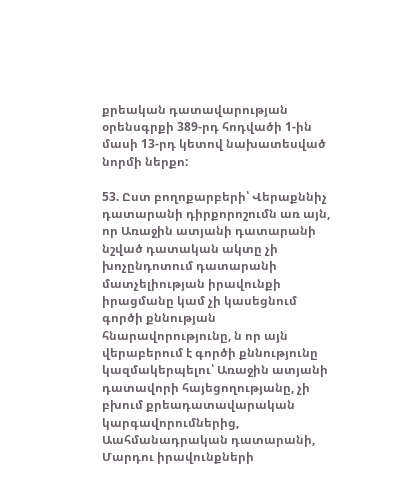քրեական դատավարության օրենսգրքի 389-րդ հոդվածի 1-ին մասի 13-րդ կետով նախատեսված նորմի ներքո:

53. Ըստ բողոքարբերի՝ Վերաքննիչ դատարանի դիրքորոշումն առ այն, որ Առաջին ատյանի դատարանի նշված դատական ակտը չի խոչընդոտում դատարանի մատչելիության իրավունքի իրացմանը կամ չի կասեցնում գործի քննության հնարավորությունը, ն որ այն վերաբերում է գործի քննությունը կազմակերպելու՝ Առաջին ատյանի դատավորի հայեցողությանը, չի բխում քրեադատավարական կարգավորումներից, Աահմանադրական դատարանի, Մարդու իրավունքների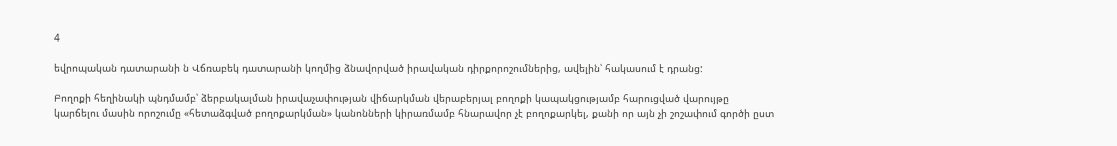4

եվրոպական դատարանի ն Վճռաբեկ դատարանի կողմից ձնավորված իրավական դիրքորոշումներից, ավելին՝ հակասում է դրանց:

Բողոքի հեղինակի պնդմամբ՝ ձերբակալման իրավաչափության վիճարկման վերաբերյալ բողոքի կապակցությամբ հարուցված վարույթը կարճելու մասին որոշումը «հետաձգված բողոքարկման» կանոնների կիրառմամբ հնարավոր չէ բողոքարկել, քանի որ այն չի շոշափում գործի ըստ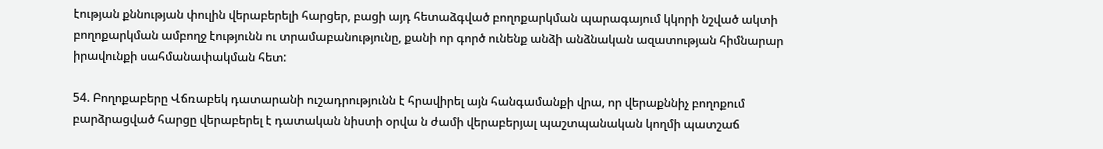էության քննության փուլին վերաբերելի հարցեր, բացի այդ հետաձգված բողոքարկման պարագայում կկորի նշված ակտի բողոքարկման ամբողջ էությունն ու տրամաբանությունը, քանի որ գործ ունենք անձի անձնական ազատության հիմնարար իրավունքի սահմանափակման հետ:

54. Բողոքաբերը Վճռաբեկ դատարանի ուշադրությունն է հրավիրել այն հանգամանքի վրա, որ վերաքննիչ բողոքում բարձրացված հարցը վերաբերել է դատական նիստի օրվա ն ժամի վերաբերյալ պաշտպանական կողմի պատշաճ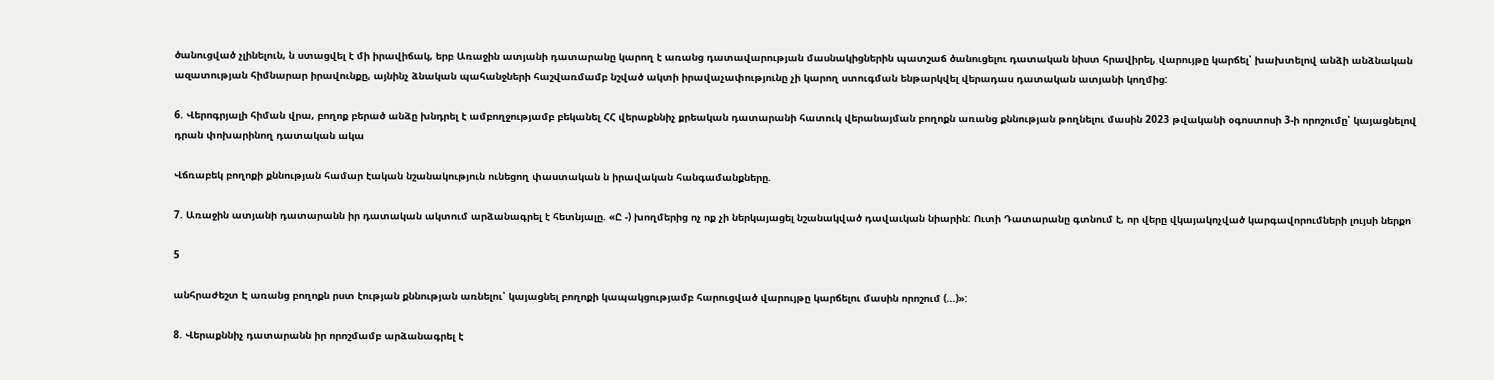ծանուցված չլինելուն, ն ստացվել է մի իրավիճակ, երբ Առաջին ատյանի դատարանը կարող է առանց դատավարության մասնակիցներին պատշաճ ծանուցելու դատական նիստ հրավիրել, վարույթը կարճել՝ խախտելով անձի անձնական ազատության հիմնարար իրավունքը, այնինչ ձնական պահանջների հաշվառմամբ նշված ակտի իրավաչափությունը չի կարող ստուգման ենթարկվել վերադաս դատական ատյանի կողմից:

6. Վերոգրյալի հիման վրա, բողոք բերած անձը խնդրել է ամբողջությամբ բեկանել ՀՀ վերաքննիչ քրեական դատարանի հատուկ վերանայման բողոքն առանց քննության թողնելու մասին 2023 թվականի օգոստոսի 3-ի որոշումը՝ կայացնելով դրան փոխարինող դատական ակա

Վճռաբեկ բողոքի քննության համար էական նշանակություն ունեցող փաստական ն իրավական հանգամանքները.

7. Առաջին ատյանի դատարանն իր դատական ակտում արձանագրել է հետնյալը. «Ը -) խողմերից ոչ ոք չի ներկայացել նշանակված դավաւկան նիարին: Ուտի Դատարանը գտնում է, որ վերը վկայակոչված կարգավորումների լույսի ներքո

5

անհրաժեշտ Է առանց բողոքն րստ էության քննության առնելու՝ կայացնել բողոքի կապակցությամբ հարուցված վարույթը կարճելու մասին որոշում (...)»:

8. Վերաքննիչ դատարանն իր որոշմամբ արձանագրել է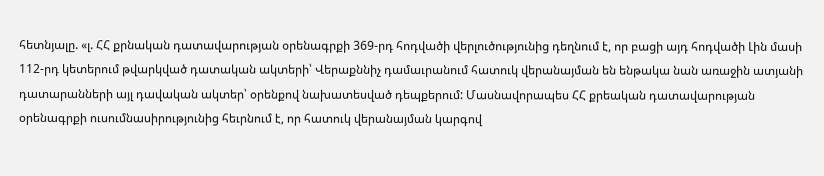հետնյալը. «լ. ՀՀ քրնական դատավարության օրենագրքի 369-րդ հոդվածի վերլուծությունից դեղնում է, որ բացի այդ հոդվածի Լին մասի 112-րդ կետերում թվարկված դատական ակտերի՝ Վերաքննիչ դամաւրանում հատուկ վերանայման են ենթակա նան առաջին ատյանի դատարանների այլ դավական ակտեր՝ օրենքով նախատեսված դեպքերում: Մասնավորապես ՀՀ քրեական դատավարության օրենագրքի ուսումնասիրությունից հեւրնում է, որ հատուկ վերանայման կարգով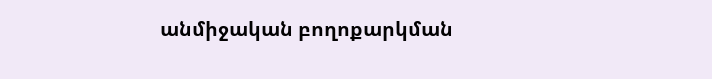անմիջական բողոքարկման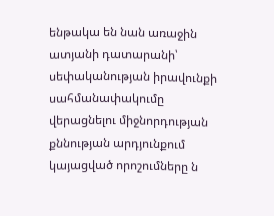ենթակա են նան առաջին ատյանի դատարանի՝ սեփականության իրավունքի սահմանափակումը վերացնելու միջնորդության քննության արդյունքում կայացված որոշումները ն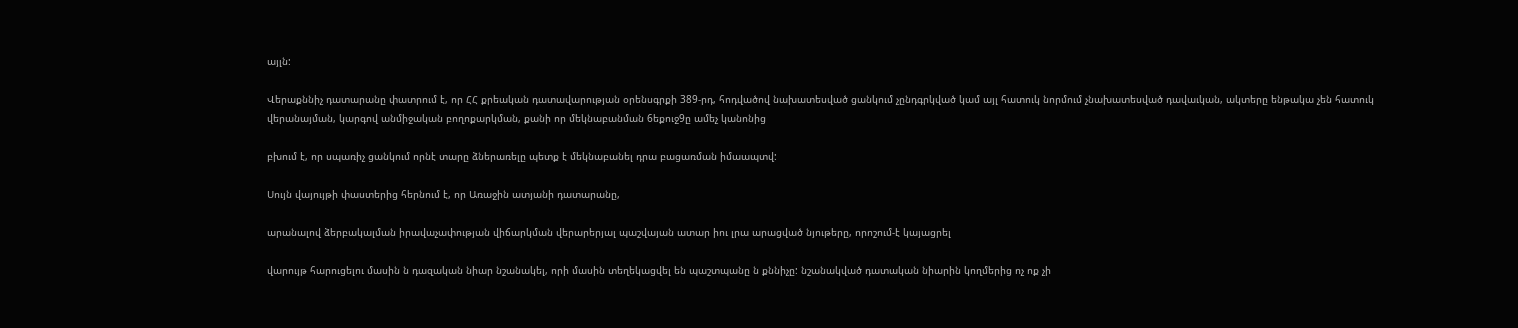այլն:

Վերաքննիչ դատարանը փատրում է, որ ՀՀ քրեական դատավարության օրենսգրքի 389-րդ, հոդվածով նախատեսված ցանկում չընդգրկված կամ այլ հատուկ նորմում չնախատեսված դավաւկան, ակտերը ենթակա չեն հատուկ վերանայման, կարգով անմիջական բողոքարկման, քանի որ մեկնաբանման 6եքուջ9ը ամեչ կանոնից

բխում է, որ սպառիչ ցանկում որնէ տարը ձներառելը պետք է մեկնաբանել դրա բացառման իմաապտվ:

Սույն վայույթի փաստերից հերնում է, որ Առաջին ատյանի դատարանը,

արանալով ձերբակալման իրավաչափության վիճարկման վերարերյալ պաշվայան ատար իու լրա արացված նյութերը, որոշում-է կայացրել

վարույթ հարուցելու մասին ն դազական նիար նշանակել, որի մասին տեղեկացվել են պաշտպանը ն քննիչը: նշանակված դատական նիարին կողմերից ոչ ոք չի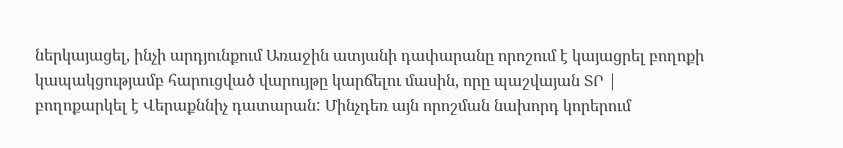ներկայացել, ինչի արդյունքում Առաջին ատյանի դափարանը որոշում է կայացրել բողոքի կապակցությամբ հարուցված վարույթը կարճելու մասին, որը պաշվայան ՏՐ | բողոքարկել է Վերաքննիչ դատարան: Մինչդեռ այն որոշման նախորդ կորերում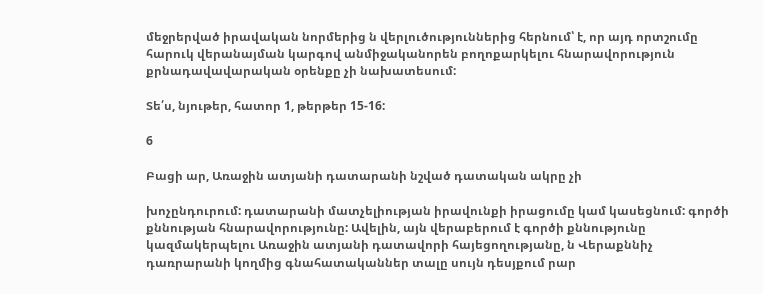մեջրերված իրավական նորմերից ն վերլուծություններից հերնում՝ է, որ այդ որտշումը հարուկ վերանայման կարգով անմիջականորեն բողոքարկելու հնարավորություն քրնադավավարական օրենքը չի նախատեսում:

Տե՛ս, նյութեր, հատոր 1, թերթեր 15-16:

6

Բացի ար, Առաջին ատյանի դատարանի նշված դատական ակրը չի

խոչընդուրում: դատարանի մատչելիության իրավունքի իրացումը կամ կասեցնում: գործի քննության հնարավորությունը: Ավելին, այն վերաբերում է գործի քննությունը կազմակերպելու Առաջին ատյանի դատավորի հայեցողությանը, ն Վերաքննիչ դառրարանի կողմից գնահատականներ տալը սույն դեսյքում րար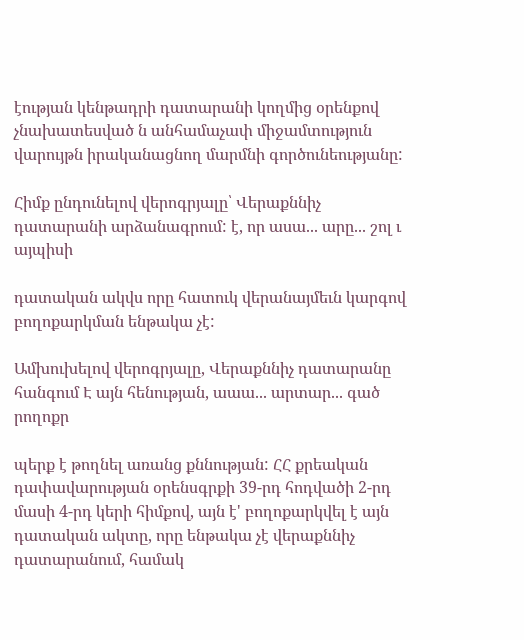էության կենթադրի դատարանի կողմից օրենքով չնախատեսված ն անհամաչափ միջամտություն վարույթն իրականացնող մարմնի գործունեությանը:

Հիմք ընդունելով վերոգրյալը՝ Վերաքննիչ դատարանի արձանագրում: է, որ ասա... արը... շոլ ւ այպիսի

դատական ակվս որը հատուկ վերանայմեւն կարգով բողոքարկման ենթակա չէ:

Ամխուխելով վերոգրյալը, Վերաքննիչ դատարանը հանգում Է այն հենության, աաա... արտար... գած րողոքր

պերք է թողնել առանց քննության: ՀՀ քրեական դափավարության օրենսգրքի 39-րդ հոդվածի 2-րդ մասի 4-րդ կերի հիմքով, այն է' բողոքարկվել է այն դատական ակտը, որը ենթակա չէ վերաքննիչ դատարանում, համակ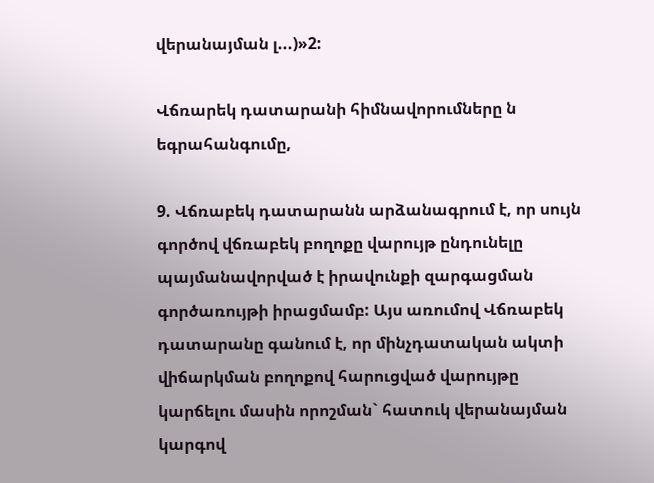վերանայման լ...)»2:

Վճռարեկ դատարանի հիմնավորումները ն եգրահանգումը,

9. Վճռաբեկ դատարանն արձանագրում է, որ սույն գործով վճռաբեկ բողոքը վարույթ ընդունելը պայմանավորված է իրավունքի զարգացման գործառույթի իրացմամբ: Այս առումով Վճռաբեկ դատարանը գանում է, որ մինչդատական ակտի վիճարկման բողոքով հարուցված վարույթը կարճելու մասին որոշման` հատուկ վերանայման կարգով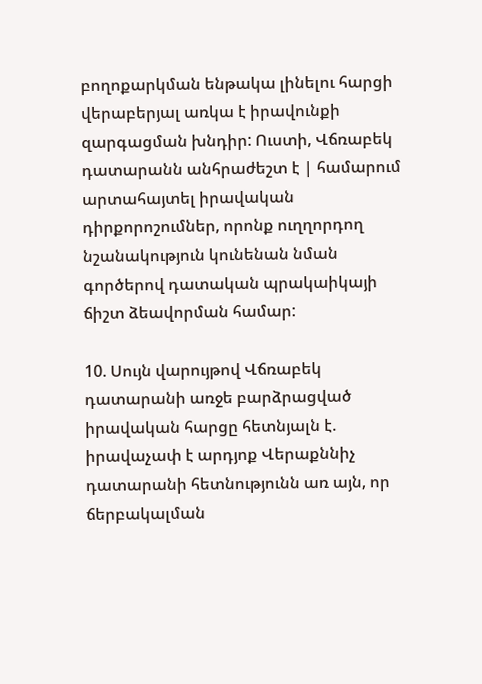բողոքարկման ենթակա լինելու հարցի վերաբերյալ առկա է իրավունքի զարգացման խնդիր: Ուստի, Վճռաբեկ դատարանն անհրաժեշտ է | համարում արտահայտել իրավական դիրքորոշումներ, որոնք ուղղորդող նշանակություն կունենան նման գործերով դատական պրակաիկայի ճիշտ ձեավորման համար:

10. Սույն վարույթով Վճռաբեկ դատարանի առջե բարձրացված իրավական հարցը հետնյալն է. իրավաչափ է արդյոք Վերաքննիչ դատարանի հետնությունն առ այն, որ ճերբակալման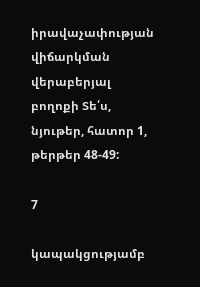իրավաչափության վիճարկման վերաբերյալ բողոքի Տե՛ս, նյութեր, հատոր 1, թերթեր 48-49:

7

կապակցությամբ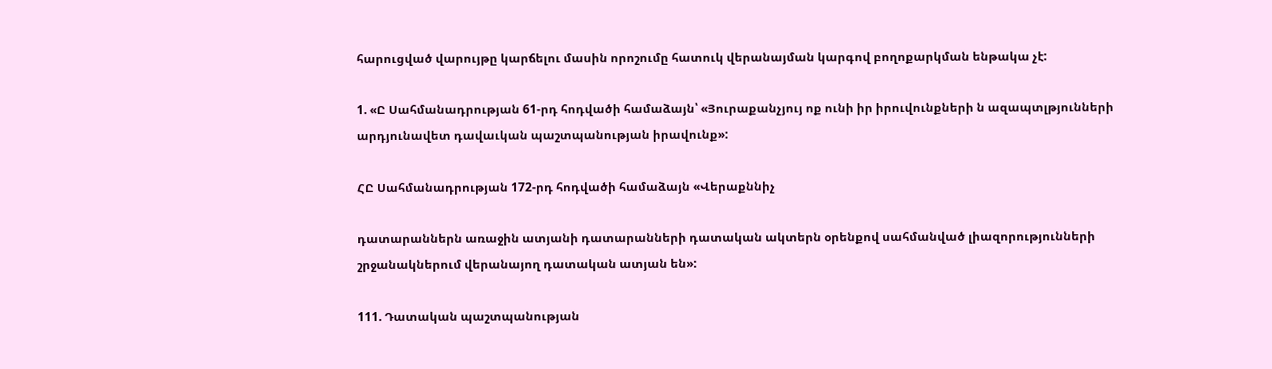հարուցված վարույթը կարճելու մասին որոշումը հատուկ վերանայման կարգով բողոքարկման ենթակա չէ:

1. «Ը Սահմանադրության 61-րդ հոդվածի համաձայն՝ «Յուրաքանչյույ ոք ունի իր իրուվունքների ն ազապտլթյունների արդյունավետ դավաւկան պաշտպանության իրավունք»:

ՀԸ Սահմանադրության 172-րդ հոդվածի համաձայն «Վերաքննիչ

դատարաններն առաջին ատյանի դատարանների դատական ակտերն օրենքով սահմանված լիազորությունների շրջանակներում վերանայող դատական ատյան են»:

111. Դատական պաշտպանության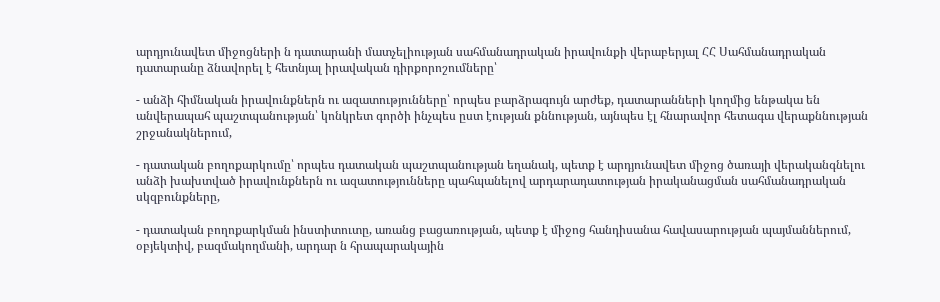արդյունավետ միջոցների ն դատարանի մատչելիության սահմանադրական իրավունքի վերաբերյալ ՀՀ Սահմանադրական դատարանը ձնավորել է հետնյալ իրավական դիրքորոշումները՝

- անձի հիմնական իրավունքներն ու ազատությունները՝ որպես բարձրագույն արժեք, դատարանների կողմից ենթակա են անվերապահ պաշտպանության՝ կոնկրետ գործի ինչպես ըստ էության քննության, այնպես էլ հնարավոր հետագա վերաքննության շրջանակներում,

- դատական բողոքարկումը՝ որպես դատական պաշտպանության եղանակ, պետք է արդյունավետ միջոց ծառայի վերականգնելու անձի խախտված իրավունքներն ու ազատությունները պահպանելով արդարադատության իրականացման սահմանադրական սկզբունքները,

- դատական բողոքարկման ինստիտուտը, առանց բացառության, պետք է միջոց հանդիսանա հավասարության պայմաններում, օբյեկտիվ, բազմակողմանի, արդար ն հրապարակային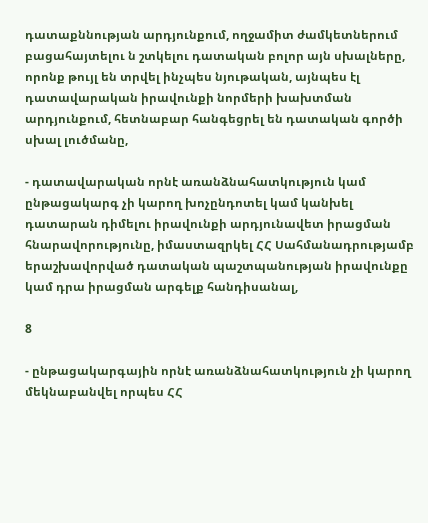դատաքննության արդյունքում, ողջամիտ ժամկետներում բացահայտելու ն շտկելու դատական բոլոր այն սխալները, որոնք թույլ են տրվել ինչպես նյութական, այնպես էլ դատավարական իրավունքի նորմերի խախտման արդյունքում, հետնաբար հանգեցրել են դատական գործի սխալ լուծմանը,

- դատավարական որնէ առանձնահատկություն կամ ընթացակարգ չի կարող խոչընդոտել կամ կանխել դատարան դիմելու իրավունքի արդյունավետ իրացման հնարավորությունը, իմաստազրկել ՀՀ Սահմանադրությամբ երաշխավորված դատական պաշտպանության իրավունքը կամ դրա իրացման արգելք հանդիսանալ,

8

- ընթացակարգային որնէ առանձնահատկություն չի կարող մեկնաբանվել որպես ՀՀ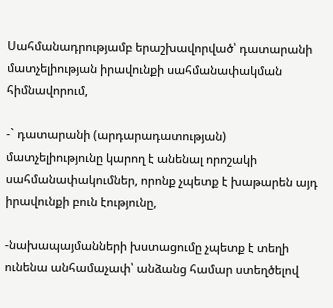Սահմանադրությամբ երաշխավորված՝ դատարանի մատչելիության իրավունքի սահմանափակման հիմնավորում,

-` դատարանի (արդարադատության) մատչելիությունը կարող է անենալ որոշակի սահմանափակումներ, որոնք չպետք է խաթարեն այդ իրավունքի բուն էությունը,

-նախապայմանների խստացումը չպետք է տեղի ունենա անհամաչափ՝ անձանց համար ստեղծելով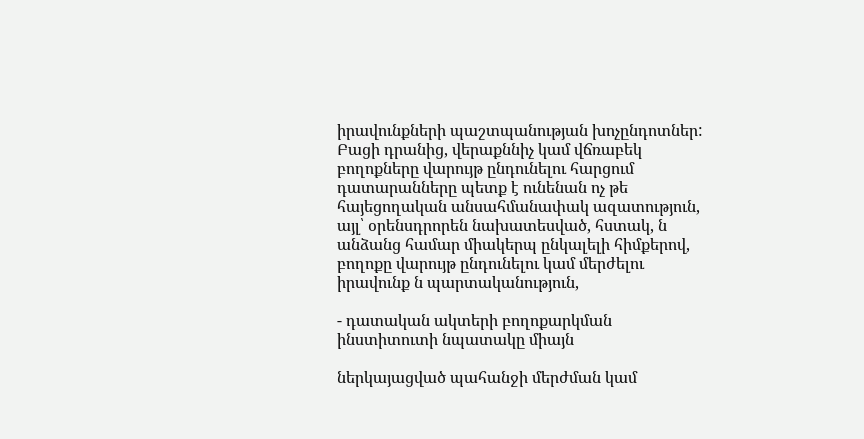իրավունքների պաշտպանության խոչընդոտներ: Բացի դրանից, վերաքննիչ կամ վճռաբեկ բողոքները վարույթ ընդունելու հարցում դատարանները պետք է ունենան ոչ թե հայեցողական անսահմանափակ ազատություն, այլ՝ օրենսդրորեն նախատեսված, հստակ, ն անձանց համար միակերպ ընկալելի հիմքերով, բողոքը վարույթ ընդունելու կամ մերժելու իրավունք ն պարտականություն,

- դատական ակտերի բողոքարկման ինստիտուտի նպատակը միայն

ներկայացված պահանջի մերժման կամ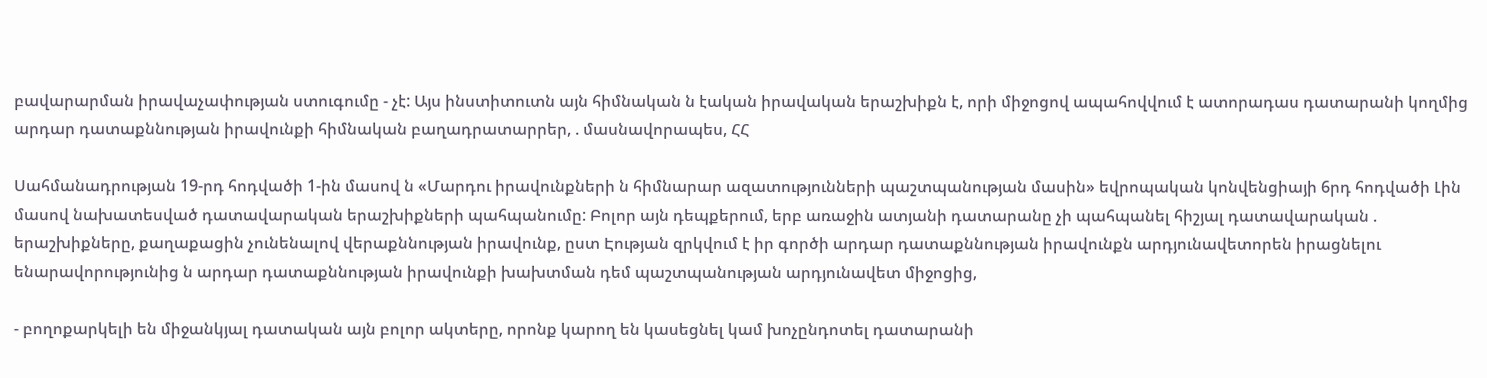բավարարման իրավաչափության ստուգումը - չէ: Այս ինստիտուտն այն հիմնական ն էական իրավական երաշխիքն է, որի միջոցով ապահովվում է ատորադաս դատարանի կողմից արդար դատաքննության իրավունքի հիմնական բաղադրատարրեր, . մասնավորապես, ՀՀ

Սահմանադրության 19-րդ հոդվածի 1-ին մասով ն «Մարդու իրավունքների ն հիմնարար ազատությունների պաշտպանության մասին» եվրոպական կոնվենցիայի 6րդ հոդվածի Լին մասով նախատեսված դատավարական երաշխիքների պահպանումը: Բոլոր այն դեպքերում, երբ առաջին ատյանի դատարանը չի պահպանել հիշյալ դատավարական . երաշխիքները, քաղաքացին չունենալով վերաքննության իրավունք, ըստ Էության զրկվում է իր գործի արդար դատաքննության իրավունքն արդյունավետորեն իրացնելու ենարավորությունից ն արդար դատաքննության իրավունքի խախտման դեմ պաշտպանության արդյունավետ միջոցից,

- բողոքարկելի են միջանկյալ դատական այն բոլոր ակտերը, որոնք կարող են կասեցնել կամ խոչընդոտել դատարանի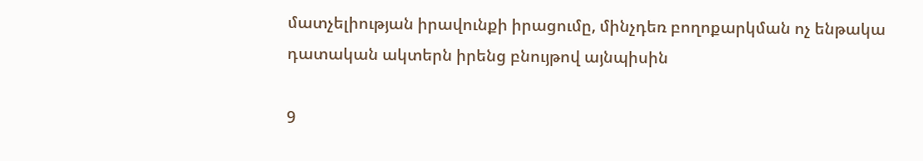մատչելիության իրավունքի իրացումը, մինչդեռ բողոքարկման ոչ ենթակա դատական ակտերն իրենց բնույթով այնպիսին

9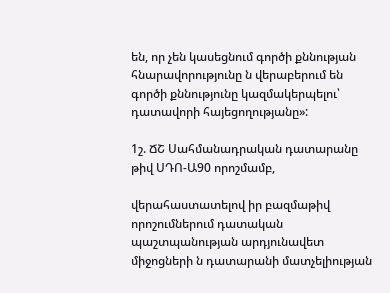են, որ չեն կասեցնում գործի քննության հնարավորությունը ն վերաբերում են գործի քննությունը կազմակերպելու՝ դատավորի հայեցողությանը»:

1շ. ՃՇ Սահմանադրական դատարանը թիվ ՍԴՈ-Ա90 որոշմամբ,

վերահաստատելով իր բազմաթիվ որոշումներում դատական պաշտպանության արդյունավետ միջոցների ն դատարանի մատչելիության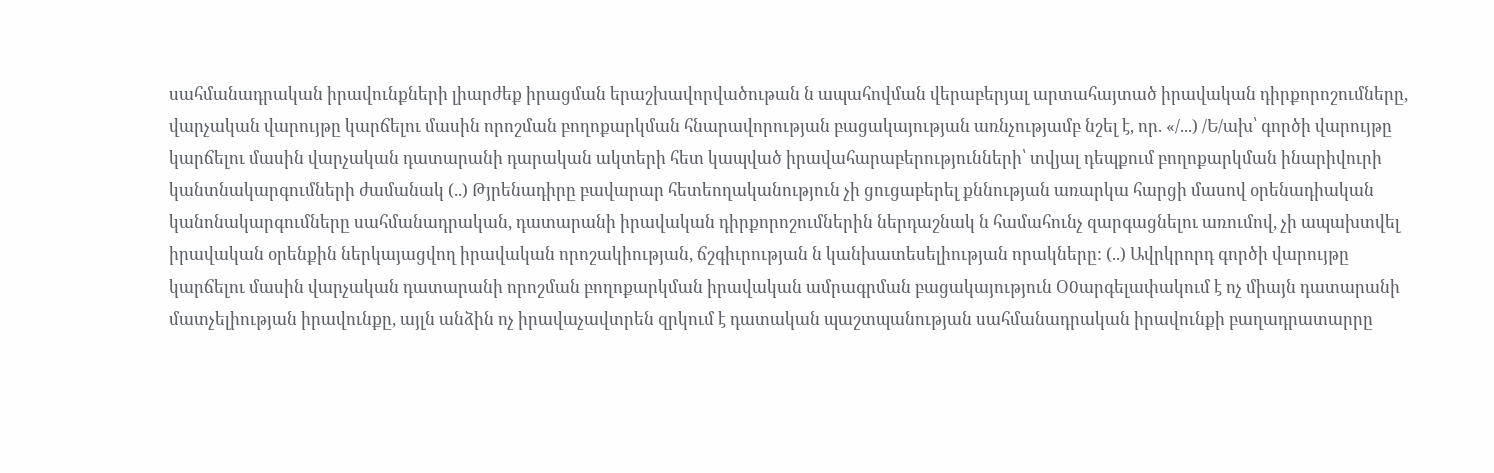սահմանադրական իրավունքների լիարժեք իրացման երաշխավորվածութան ն ապահովման վերաբերյալ արտահայտած իրավական դիրքորոշումները, վարչական վարույթը կարճելու մասին որոշման բողոքարկման հնարավորության բացակայության առնչությամբ նշել է, որ. «/...) /Ե/ախ՝ գործի վարույթը կարճելու մասին վարչական դատարանի դարական ակտերի հետ կապված իրավահարաբերությունների՝ տվյալ դեպքում բողոքարկման ինարիվուրի կանտնակարգումների ժամանակ (..) Թյրենադիրը բավարար հետեողականություն չի ցուցաբերել քննության առարկա հարցի մասով օրենադիական կանոնակարգումները սահմանադրական, դատարանի իրավական դիրքորոշումներին ներդաշնակ ն համահունչ զարգացնելու առումով, չի ապախտվել իրավական օրենքին ներկայացվող իրավական որոշակիության, ճշգիւրության ն կանխատեսելիության որակները: (..) Ավրկրորդ գործի վարույթը կարճելու մասին վարչական դատարանի որոշման բողոքարկման իրավական ամրագրման բացակայություն Օ0արգելափակում է ոչ միայն դատարանի մատչելիության իրավունքը, այլն անձին ոչ իրավաչավտրեն զրկում է դատական պաշտպանության սահմանադրական իրավունքի բաղադրատարրը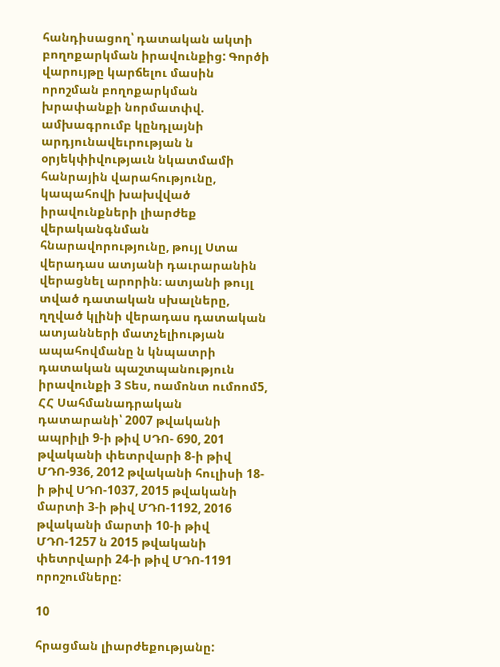հանդիսացող՝ դատական ակտի բողոքարկման իրավունքից: Գործի վարույթը կարճելու մասին որոշման բողոքարկման խրափանքի նորմատփվ. ամխագրումբ կընդլայնի արդյունավեւրության ն օրյեկփիվությաւն նկատմամի հանրային վարահությունը, կապահովի խախվված իրավունքների լիարժեք վերականգնման հնարավորությունը, թույլ Ստա վերադաս ատյանի դաւրարանին վերացնել արորին։ ատյանի թույլ տված դատական սխալները, ղղված կլինի վերադաս դատական ատյանների մատչելիության ապահովմանը ն կնպատրի դատական պաշտպանություն իրավունքի 3 Տես, ոամոնտ ումոոմ5, ՀՀ Սահմանադրական դատարանի՝ 2007 թվականի ապրիլի 9-ի թիվ ՍԴՈ- 690, 201 թվականի փետրվարի 8-ի թիվ ՄԴՈ-936, 2012 թվականի հուլիսի 18-ի թիվ ՍԴՈ-1037, 2015 թվականի մարտի 3-ի թիվ ՄԴՈ-1192, 2016 թվականի մարտի 10-ի թիվ ՄԴՈ-1257 ն 2015 թվականի փետրվարի 24-ի թիվ ՄԴՈ-1191 որոշումները:

10

հրացման լիարժեքությանը: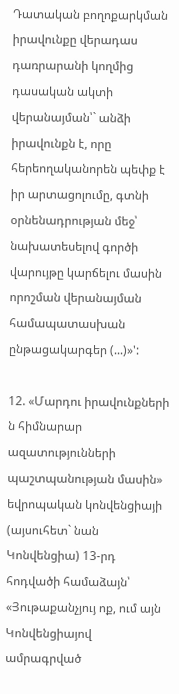Դատական բողոքարկման իրավունքը վերադաս դառրարանի կողմից դասական ակտի վերանայման՝` անձի իրավունքն է, որը հերեողականորեն պեփք է իր արտացոլումը, գտնի օրնենադրության մեջ՝ նախատեսելով գործի վարույթը կարճելու մասին որոշման վերանայման համապատասխան ընթացակարգեր (...)»':

12. «Մարդու իրավունքների ն հիմնարար ազատությունների պաշտպանության մասին» եվրոպական կոնվենցիայի (այսուհետ` նան Կոնվենցիա) 13-րդ հոդվածի համաձայն՝ «Յութաքանչյույ ոք, ում այն Կոնվենցիայով ամրագրված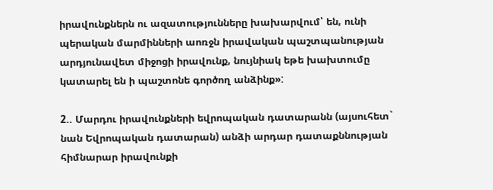իրավունքներն ու ազատությունները խախարվում՝ են, ունի պերական մարմինների աոռջն իրավական պաշտպանության արդյունավետ միջոցի իրավունք, նույնիակ եթե խախտումը կատարել են ի պաշտոնե գործող անձինք»:

2.. Մարդու իրավունքների եվրոպական դատարանն (այսուհետ` նան Եվրոպական դատարան) անձի արդար դատաքննության հիմնարար իրավունքի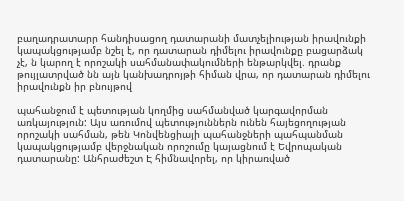բաղադրատարր հանդիսացող դատարանի մատչելիության իրավունքի կապակցությամբ նշել է, որ դատարան դիմելու իրավունքը բացարձակ չէ, ն կարող է որոշակի սահմանափակումների ենթարկվել. դրանք թույլատրված նն այն կանխադրոյթի հիման վրա, որ դատարան դիմելու իրավունքն իր բնույթով

պահանջում է պետության կողմից սահմանված կարգավորման առկայություն: Այս առումով պետություններն ունեն հայեցողության որոշակի սահման, թեն Կոնվենցիայի պահանջների պահպանման կապակցությամբ վերջնական որոշումը կայացնում է Եվրոպական դատարանը: Անհրաժեշտ Է հիմնավորել, որ կիրառված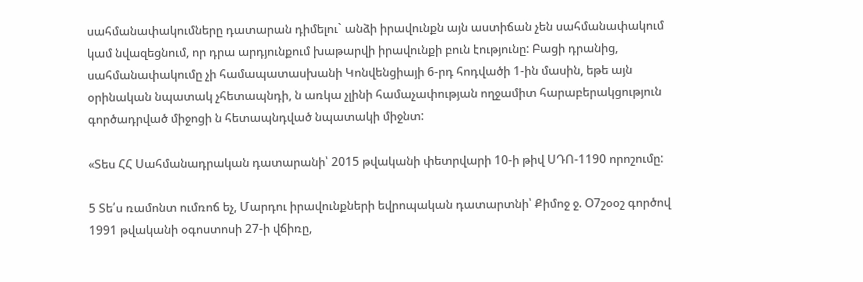սահմանափակումները դատարան դիմելու` անձի իրավունքն այն աստիճան չեն սահմանափակում կամ նվազեցնում, որ դրա արդյունքում խաթարվի իրավունքի բուն էությունը: Բացի դրանից, սահմանափակումը չի համապատասխանի Կոնվենցիայի 6-րդ հոդվածի 1-ին մասին, եթե այն օրինական նպատակ չհետապնդի, ն առկա չլինի համաչափության ողջամիտ հարաբերակցություն գործադրված միջոցի ն հետապնդված նպատակի միջնտ:

«Տես ՀՀ Սահմանադրական դատարանի՝ 2015 թվականի փետրվարի 10-ի թիվ ՍԴՈ-1190 որոշումը:

5 Տե՛ս ռամոնտ ումռոճ եչ, Մարդու իրավունքների եվրոպական դատարտնի՝ Քիմոջ ջ. Օ7շօօշ գործով 1991 թվականի օգոստոսի 27-ի վճիռը,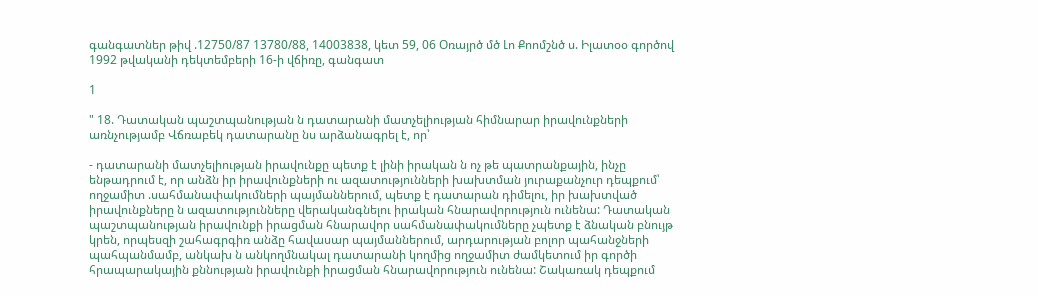գանգատներ թիվ .12750/87 13780/88, 14003838, կետ 59, 06 Օռայրծ մծ Լո Քոոմշնծ ս. Իլատօօ գործով 1992 թվականի դեկտեմբերի 16-ի վճիռը, գանգատ

1

" 18. Դատական պաշտպանության ն դատարանի մատչելիության հիմնարար իրավունքների առնչությամբ Վճռաբեկ դատարանը նս արձանագրել է, որ՝

- դատարանի մատչելիության իրավունքը պետք է լինի իրական ն ոչ թե պատրանքային, ինչը ենթադրում է, որ անձն իր իրավունքների ու ազատությունների խախտման յուրաքանչուր դեպքում՝ ողջամիտ .սահմանափակումների պայմաններում, պետք է դատարան դիմելու, իր խախտված իրավունքները ն ազատությունները վերականգնելու իրական հնարավորություն ունենա: Դատական պաշտպանության իրավունքի իրացման հնարավոր սահմանափակումները չպետք է ձնական բնույթ կրեն, որպեսզի շահագրգիռ անձը հավասար պայմաններում, արդարության բոլոր պահանջների պահպանմամբ, անկախ ն անկողմնակալ դատարանի կողմից ողջամիտ ժամկետում իր գործի հրապարակային քննության իրավունքի իրացման հնարավորություն ունենա: Շակառակ դեպքում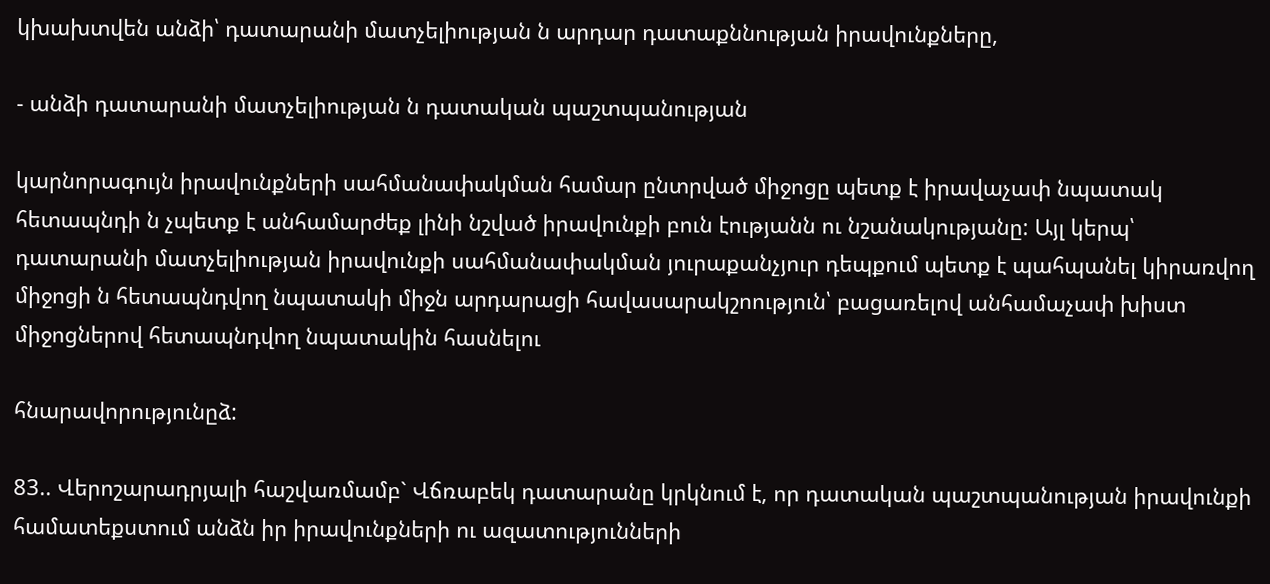կխախտվեն անձի՝ դատարանի մատչելիության ն արդար դատաքննության իրավունքները,

- անձի դատարանի մատչելիության ն դատական պաշտպանության

կարնորագույն իրավունքների սահմանափակման համար ընտրված միջոցը պետք է իրավաչափ նպատակ հետապնդի ն չպետք է անհամարժեք լինի նշված իրավունքի բուն էությանն ու նշանակությանը: Այլ կերպ՝ դատարանի մատչելիության իրավունքի սահմանափակման յուրաքանչյուր դեպքում պետք է պահպանել կիրառվող միջոցի ն հետապնդվող նպատակի միջն արդարացի հավասարակշոություն՝ բացառելով անհամաչափ խիստ միջոցներով հետապնդվող նպատակին հասնելու

հնարավորությունըձ:

83.. Վերոշարադրյալի հաշվառմամբ` Վճռաբեկ դատարանը կրկնում է, որ դատական պաշտպանության իրավունքի համատեքստում անձն իր իրավունքների ու ազատությունների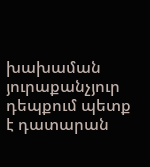խախաման յուրաքանչյուր դեպքում պետք է դատարան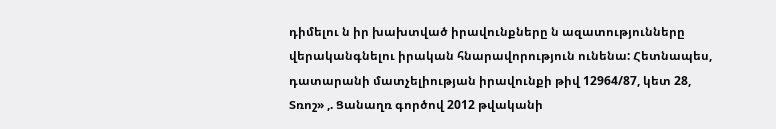դիմելու ն իր խախտված իրավունքները ն ազատությունները վերականգնելու իրական հնարավորություն ունենա: Հետնապես, դատարանի մատչելիության իրավունքի թիվ 12964/87, կետ 28, Տռոշ» ,. Ցանաղռ գործով 2012 թվականի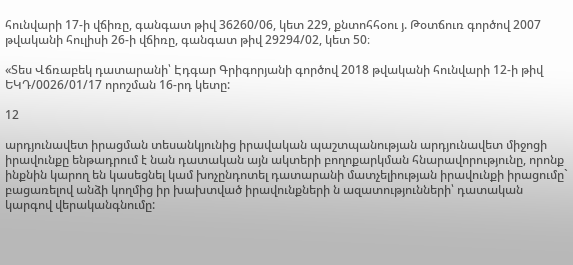հունվարի 17-ի վճիռը, գանգատ թիվ 36260/06, կետ 229, քնտոհհօու յ. Թօտճուռ գործով 2007 թվականի հուլիսի 26-ի վճիռը, գանգատ թիվ 29294/02, կետ 50։

«Տես Վճռաբեկ դատարանի՝ Էդգար Գրիգորյանի գործով 2018 թվականի հունվարի 12-ի թիվ ԵԿԴ/0026/01/17 որոշման 16-րդ կետը:

12

արդյունավետ իրացման տեսանկյունից իրավական պաշտպանության արդյունավետ միջոցի իրավունքը ենթադրում է նան դատական այն ակտերի բողոքարկման հնարավորությունը, որոնք ինքնին կարող են կասեցնել կամ խոչընդոտել դատարանի մատչելիության իրավունքի իրացումը` բացառելով անձի կողմից իր խախտված իրավունքների ն ազատությունների՝ դատական կարգով վերականգնումը: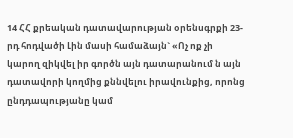14 ՀՀ քրեական դատավարության օրենսգրքի 23-րդ հոդվածի Լին մասի համաձայն` «Ոչ ոք չի կարող զիկվել իր գործն այն դատարանում ն այն դատավորի կողմից քննվելու իրավունքից, որոնց ընդդապությանը կամ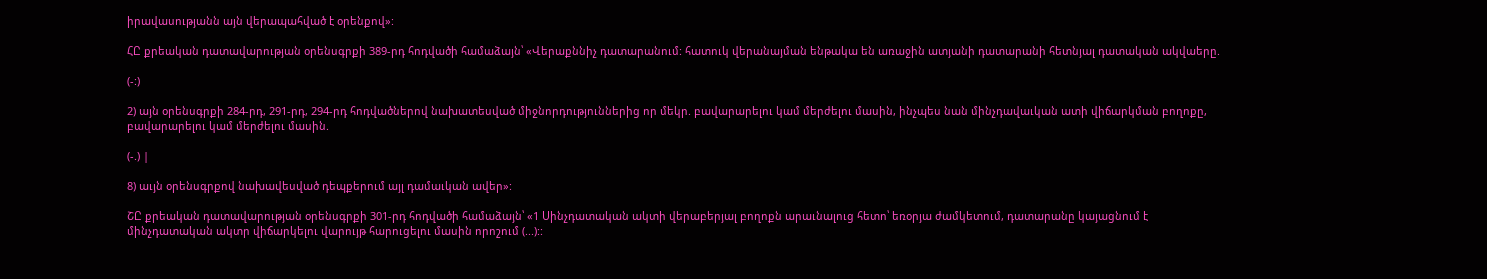իրավասությանն այն վերապահված է օրենքով»:

ՀԸ քրեական դատավարության օրենսգրքի 389-րդ հոդվածի համաձայն՝ «Վերաքննիչ դատարանում: հատուկ վերանայման ենթակա են առաջին ատյանի դատարանի հետնյալ դատական ակվաերը.

(-:)

2) այն օրենսգրքի 284-րդ, 291-րդ, 294-րդ հոդվածներով նախատեսված միջնորդություններից որ մեկր. բավարարելու կամ մերժելու մասին, ինչպես նան մինչդավաւկան ատի վիճարկման բողոքը, բավարարելու կամ մերժելու մասին.

(-.) |

8) աւյն օրենսգրքով նախավեսված դեպքերում այլ դամաւկան ավեր»:

ՇԸ քրեական դատավարության օրենսգրքի 301-րդ հոդվածի համաձայն՝ «1 Սինչդատական ակտի վերաբերյալ բողոքն արաւնալուց հետո՝ եռօրյա ժամկետում, դատարանը կայացնում է մինչդատական ակտր վիճարկելու վարույթ հարուցելու մասին որոշում (...)::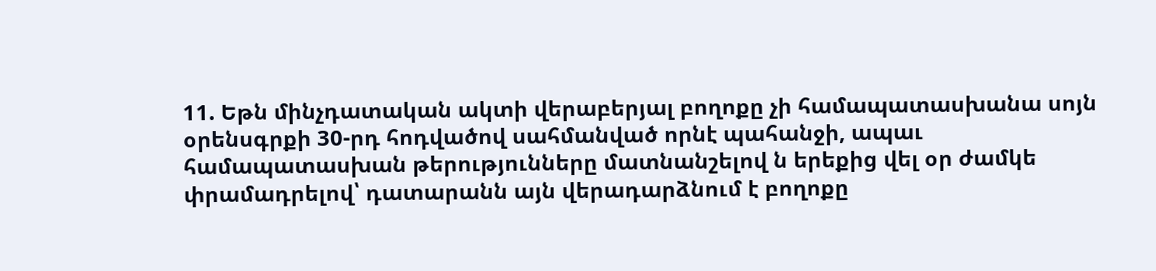11. Եթն մինչդատական ակտի վերաբերյալ բողոքը չի համապատասխանա սոյն օրենսգրքի 30-րդ հոդվածով սահմանված որնէ պահանջի, ապաւ համապատասխան թերությունները մատնանշելով ն երեքից վել օր ժամկե փրամադրելով՝ դատարանն այն վերադարձնում է բողոքը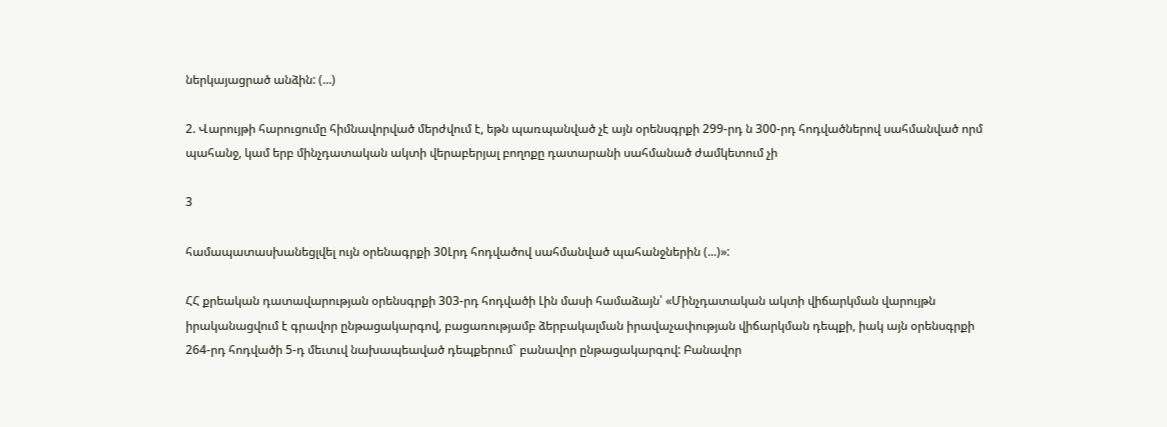ներկայացրած անձին: (...)

2. Վարույթի հարուցումը հիմնավորված մերժվում է, եթն պառպանված չէ այն օրենսգրքի 299-րդ ն 300-րդ հոդվածներով սահմանված որմ պահանջ, կամ երբ մինչդատական ակտի վերաբերյալ բողոքը դատարանի սահմանած ժամկետում չի

3

համապատասխանեցլվել ույն օրենագրքի 30Լրդ հոդվածով սահմանված պահանջներին (...)»:

ՀՀ քրեական դատավարության օրենսգրքի 303-րդ հոդվածի Լին մասի համաձայն՝ «Մինչդատական ակտի վիճարկման վարույթն իրականացվում է գրավոր ընթացակարգով, բացառությամբ ձերբակալման իրավաչափության վիճարկման դեպքի, իակ այն օրենսգրքի 264-րդ հոդվածի 5-դ մեւտւվ նախապեաված դեպքերում` բանավոր ընթացակարգով: Բանավոր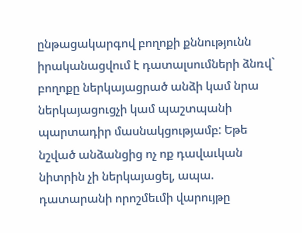ընթացակարգով բողոքի քննությունն իրականացվում է դատալսումների ձնռվ` բողոքը ներկայացրած անձի կամ նրա ներկայացուցչի կամ պաշտպանի պարտադիր մասնակցությամբ: Եթե նշված անձանցից ոչ ոք դավաւկան նիտրին չի ներկայացել, ապա. դատարանի որոշմեւմի վարույթը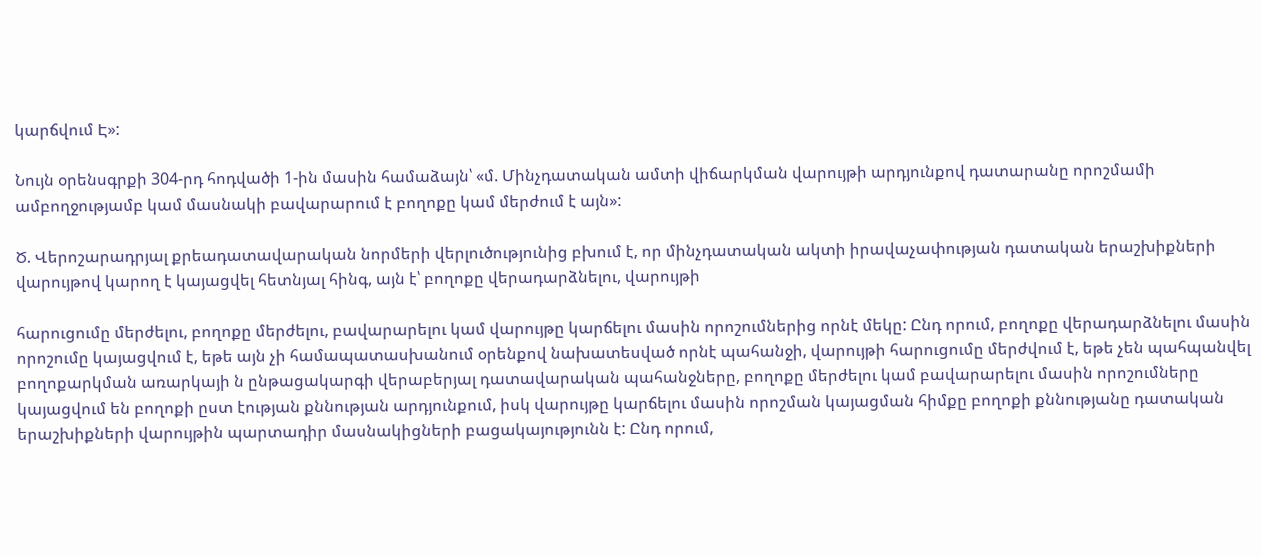կարճվում Է»:

Նույն օրենսգրքի 304-րդ հոդվածի 1-ին մասին համաձայն՝ «մ. Մինչդատական ամտի վիճարկման վարույթի արդյունքով դատարանը որոշմամի ամբողջությամբ կամ մասնակի բավարարում է բողոքը կամ մերժում է այն»:

Ծ. Վերոշարադրյալ քրեադատավարական նորմերի վերլուծությունից բխում է, որ մինչդատական ակտի իրավաչափության դատական երաշխիքների վարույթով կարող է կայացվել հետնյալ հինգ, այն է՝ բողոքը վերադարձնելու, վարույթի

հարուցումը մերժելու, բողոքը մերժելու, բավարարելու կամ վարույթը կարճելու մասին որոշումներից որնէ մեկը: Ընդ որում, բողոքը վերադարձնելու մասին որոշումը կայացվում է, եթե այն չի համապատասխանում օրենքով նախատեսված որնէ պահանջի, վարույթի հարուցումը մերժվում է, եթե չեն պահպանվել բողոքարկման առարկայի ն ընթացակարգի վերաբերյալ դատավարական պահանջները, բողոքը մերժելու կամ բավարարելու մասին որոշումները կայացվում են բողոքի ըստ էության քննության արդյունքում, իսկ վարույթը կարճելու մասին որոշման կայացման հիմքը բողոքի քննությանը դատական երաշխիքների վարույթին պարտադիր մասնակիցների բացակայությունն է: Ընդ որում,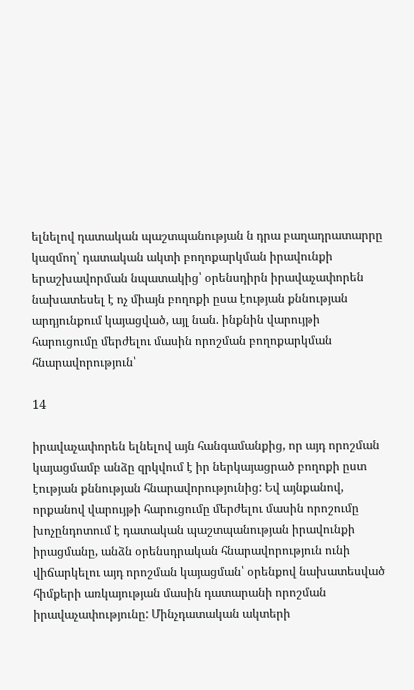ելնելով դատական պաշտպանության ն դրա բաղադրատարրը կազմող՝ դատական ակտի բողոքարկման իրավունքի երաշխավորման նպատակից՝ օրենսդիրն իրավաչափորեն նախատեսել է ոչ միայն բողոքի ըսա էության քննության արդյունքում կայացված, այլ նան. ինքնին վարույթի հարուցումը մերժելու մասին որոշման բողոքարկման հնարավորություն՝

14

իրավաչափորեն ելնելով այն հանգամանքից, որ այդ որոշման կայացմամբ անձը զրկվում է իր ներկայացրած բողոքի ըստ էության քննության հնարավորությունից: Եվ այնքանով, որքանով վարույթի հարուցումը մերժելու մասին որոշումը խոչընդոտում է դատական պաշտպանության իրավունքի իրացմանը, անձն օրենսդրական հնարավորություն ունի վիճարկելու այդ որոշման կայացման՝ օրենքով նախատեսված հիմքերի առկայության մասին դատարանի որոշման իրավաչափությունը: Մինչդատական ակտերի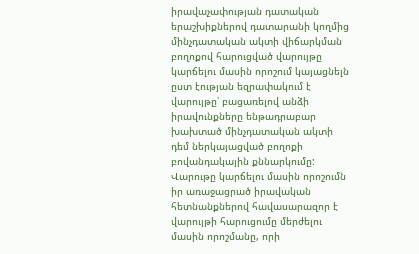իրավաչափության դատական երաշխիքներով դատարանի կողմից մինչդատական ակտի վիճարկման բողոքով հարուցված վարույթը կարճելու մասին որոշում կայացնելն ըստ էության եզրափակում է վարույթը՝ բացառելով անձի իրավունքները ենթադրաբար խախտած մինչդատական ակտի դեմ ներկայացված բողոքի բովանդակային քննարկումը: Վարութը կարճելու մասին որոշումն իր առաջացրած իրավական հետնանքներով հավասարազոր է վարույթի հարուցումը մերժելու մասին որոշմանը, որի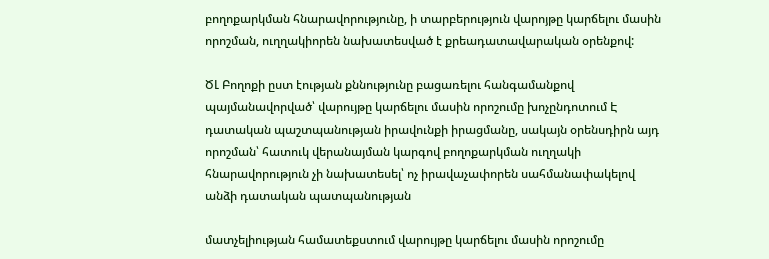բողոքարկման հնարավորությունը, ի տարբերություն վարոյթը կարճելու մասին որոշման, ուղղակիորեն նախատեսված է քրեադատավարական օրենքով:

ԾԼ Բողոքի ըստ էության քննությունը բացառելու հանգամանքով պայմանավորված՝ վարույթը կարճելու մասին որոշումը խոչընդոտում Է դատական պաշտպանության իրավունքի իրացմանը, սակայն օրենսդիրն այդ որոշման՝ հատուկ վերանայման կարգով բողոքարկման ուղղակի հնարավորություն չի նախատեսել՝ ոչ իրավաչափորեն սահմանափակելով անձի դատական պատպանության

մատչելիության համատեքստում վարույթը կարճելու մասին որոշումը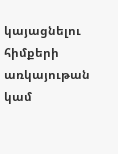կայացնելու հիմքերի առկայութան կամ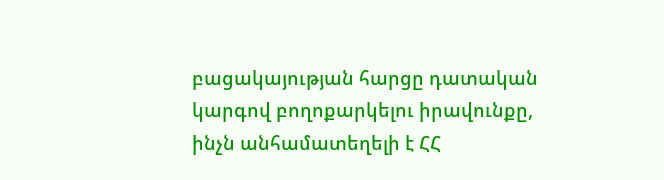բացակայության հարցը դատական կարգով բողոքարկելու իրավունքը, ինչն անհամատեղելի է ՀՀ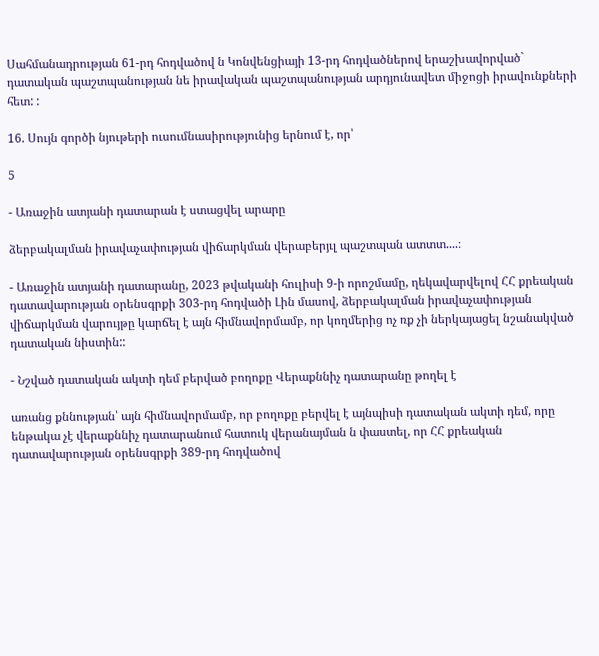Սահմանադրության 61-րդ հոդվածով ն Կոնվենցիայի 13-րդ հոդվածներով երաշխավորված` դատական պաշտպանության նե իրավական պաշտպանության արդյունավետ միջոցի իրավունքների հետ: :

16. Սույն գործի նյութերի ուսումնասիրությունից երնում է, որ՝

5

- Առաջին ատյանի դատարան է ստացվել արարը

ձերբակալման իրավաչափության վիճարկման վերաբերյւլ պաշտպան ատտտ....։

- Առաջին ատյանի դատարանը, 2023 թվականի հուլիսի 9-ի որոշմամը, ղեկավարվելով ՀՀ քրեական դատավարության օրենսգրքի 303-րդ հոդվածի Լին մասով, ձերբակալման իրավաչափության վիճարկման վարույթը կարճել է այն հիմնավորմամբ, որ կողմերից ոչ ռք չի ներկայացել նշանակված դատական նիստին::

- Նշված դատական ակտի դեմ բերված բողոքը Վերաքննիչ դատարանը թողել է

առանց քննության՝ այն հիմնավորմամբ, որ բողոքը բերվել է այնպիսի դատական ակտի դեմ, որը ենթակա չէ վերաքննիչ դատարանում հատուկ վերանայման ն փաստել, որ ՀՀ քրեական դատավարության օրենսգրքի 389-րդ հոդվածով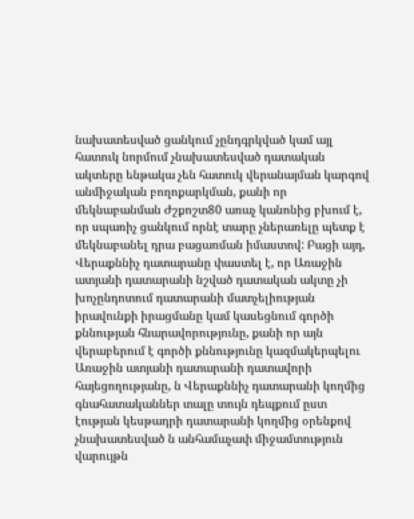նախատեսված ցանկում չընդգրկված կամ այլ հատուկ նորմում չնախատեսված դատական ակտերը ենթակա չեն հատուկ վերանայման կարգով անմիջական բողոքարկման, քանի որ մեկնաբանման Ժշքոշտ80 առաչ կանոնից բխում է, որ սպառիչ ցանկում որնէ տարը չներառելը պետք է մեկնաբանել դրա բացառման իմաստով: Բացի այդ, Վերաքննիչ դատարանը փաստել է, որ Առաջին ատյանի դատարանի նշված դատական ակտը չի խոչընդոտում դատարանի մատչելիության իրավունքի իրացմանը կամ կասեցնում գործի քննության հնարավորությունը, քանի որ այն վերաբերում է գործի քննությունը կազմակերպելու Առաջին ատյանի դատարանի դատավորի հայեցողությանը, ն Վերաքննիչ դատարանի կողմից գնահատականներ տալը տույն դեպքում ըստ էության կեսթադրի դատարանի կողմից օրենքով չնախատեսված ն անհամաչափ միջամտություն վարույթն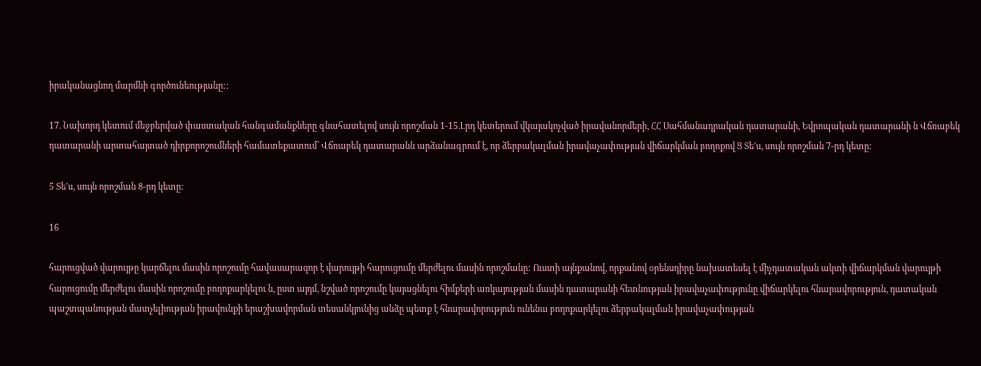իրականացնող մարմնի գործունեությանը::

17. Նախորդ կետում մեջբերված փաստական հանգամանքները գնահատելով սույն որոշման 1-15.Լրդ կետերում վկայակոչված իրավանորմերի, ՀՀ Սահմանադրական դատարանի, Եվրոպական դատարանի ն Վճռաբեկ դատարանի արտահայտած դիրքորոշումների համատեքատում՝ Վճռաբեկ դատարանն արձանագրում է, որ ձերբակալման իրավաչափության վիճարկման բողոքով Ց Տե'ս, սույն որոշման 7-րդ կետը:

5 Տե'ս, սույն որոշման 8-րդ կետը:

16

հարուցված վարույթը կարճելու մասին որոշումը հավասարազոր է վարույթի հարուցումը մերժելու մասին որոշմանը: Ուստի այնքանով, որքանով օրենսդիրը նախատեսել է միչդատական ակտի վիճարկման վարույթի հարուցումը մերժելու մասին որոշումը բողոքարկելու ն, ըստ այդմ, նշված որոշումը կայացնելու հիմքերի առկայության մասին դատարանի հետնության իրավաչափությունը վիճարկելու հնարավորություն, դատական պաշտպանության մատչելիության իրավունքի երաշխավորման տեսանկյունից անձը պետք է հնարավորություն ունենա բողոքարկելու ձերբակալման իրավաչափության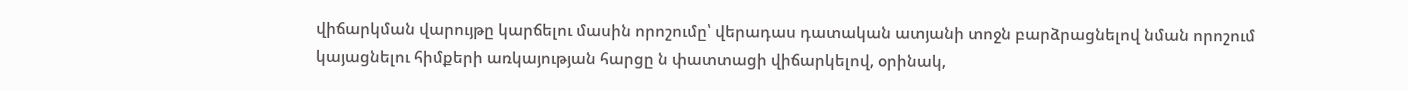վիճարկման վարույթը կարճելու մասին որոշումը՝ վերադաս դատական ատյանի տոջն բարձրացնելով նման որոշում կայացնելու հիմքերի առկայության հարցը ն փատտացի վիճարկելով, օրինակ,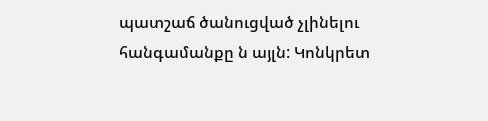պատշաճ ծանուցված չլինելու հանգամանքը ն այլն: Կոնկրետ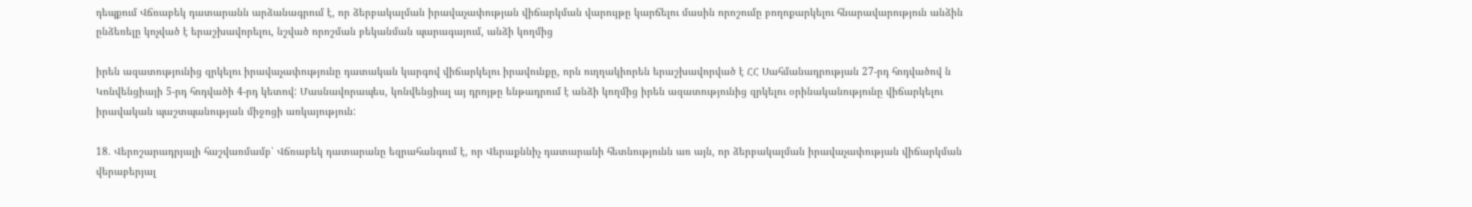դեպքում Վճռաբեկ դատարանն արձանագրում է, որ ձերբակալման իրավաչափության վիճարկման վարույթը կարճելու մասին որոշումը բողոքարկելու հնարավարություն անձին ընձեռելը կոչված է երաշխավորելու, նշված որոշման բեկանման պարագայում, անձի կողմից

իրեն ազատությունից զրկելու իրավաչափությունը դատական կարգով վիճարկելու իրավունքը, որն ուղղակիորեն երաշխավորված է ՀՀ Սահմանադրության 27-րդ հոդվածով ն Կոնվենցիայի 5-րդ հոդվածի 4-րդ կետով: Մասնավորապես, կոնվենցիալ այ դրոյթը ենթադրում է անձի կողմից իրեն ազատությունից զրկելու օրինականությունը վիճարկելու իրավական պաշտպանության միջոցի առկայություն:

18. Վերոշարադրյալի հաշվառմամբ՝ Վճռաբեկ դատարանը եզրահանգում է, որ Վերաքննիչ դատարանի հետնությունն առ այն, որ ձերբակալման իրավաչափության վիճարկման վերաբերյալ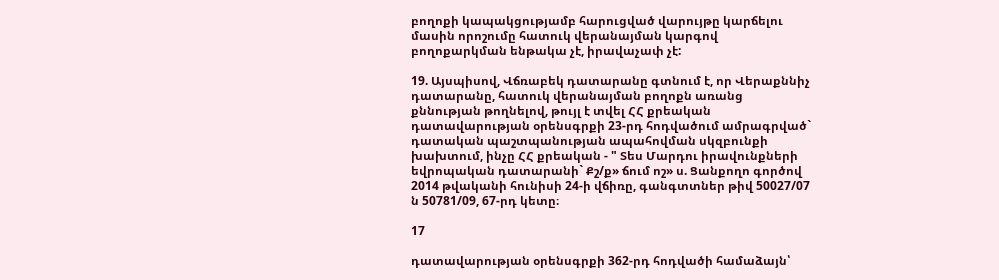բողոքի կապակցությամբ հարուցված վարույթը կարճելու մասին որոշումը հատուկ վերանայման կարգով բողոքարկման ենթակա չէ, իրավաչափ չէ:

19. Այսպիսով, Վճռաբեկ դատարանը գտնում է, որ Վերաքննիչ դատարանը, հատուկ վերանայման բողոքն առանց քննության թողնելով, թույլ է տվել ՀՀ քրեական դատավարության օրենսգրքի 23-րդ հոդվածում ամրագրված` դատական պաշտպանության ապահովման սկզբունքի խախտում, ինչը ՀՀ քրեական - " Տես Մարդու իրավունքների եվրոպական դատարանի` Քշ/ք» ճում ոշ» ս. Ցանքողո գործով 2014 թվականի հունիսի 24-ի վճիռը, գանգտտներ թիվ 50027/07 ն 50781/09, 67-րդ կետը։

17

դատավարության օրենսգրքի 362-րդ հոդվածի համաձայն՝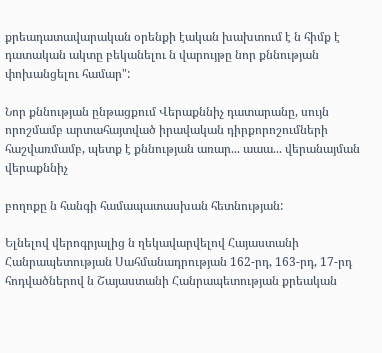քրեադատավարական օրենքի էական խախտում է ն հիմք է դատական ակտը բեկանելու ն վարույթը նոր քննության փոխանցելու համար":

Նոր քննության ընթացքում Վերաքննիչ դատարանը, սույն որոշմամբ արտահայտված իրավական դիրքորոշումների հաշվառմամբ, պետք է քննության առար... աաա... վերանայման վերաքննիչ

բողոքը ն հանգի համապատասխան հետնության:

Ելնելով վերոգրյալից ն ղեկավարվելով Հայաստանի Հանրապետության Սահմանադրության 162-րդ, 163-րդ, 17-րդ հոդվածներով ն Շայաստանի Հանրապետության քրեական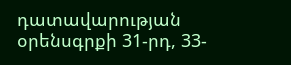դատավարության օրենսգրքի 31-րդ, 33-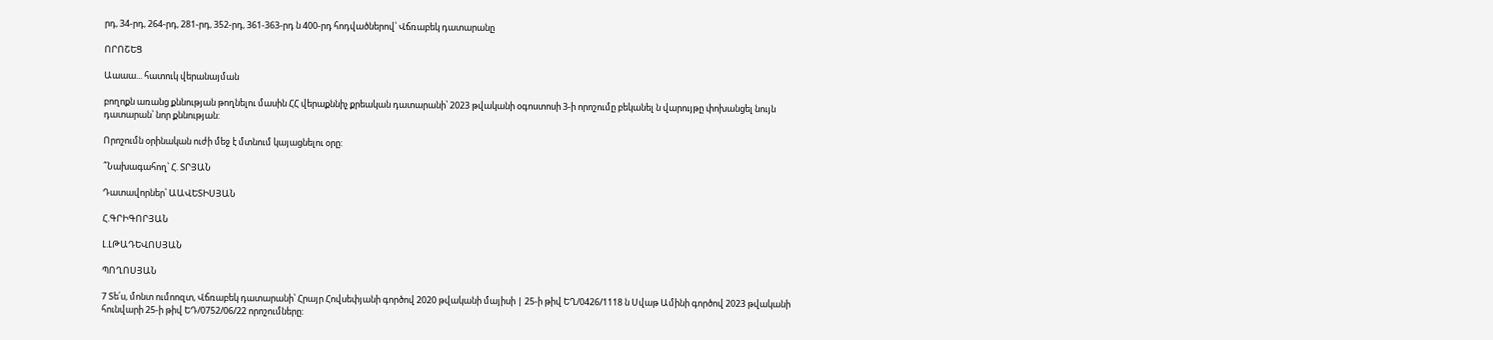րդ, 34-րդ, 264-րդ, 281-րդ, 352-րդ, 361-363-րդ ն 400-րդ հոդվածներով՝ Վճռաբեկ դատարանը

ՈՐՈՇԵՑ

Աաաա... հատուկ վերանայման

բողոքն առանց քննության թողնելու մասին ՀՀ վերաքննիչ քրեական դատարանի՝ 2023 թվականի օգոստոսի 3-ի որոշումը բեկանել ն վարույթը փոխանցել նույն դատարան՝ նոր քննության:

Որոշումն օրինական ուժի մեջ է մտնում կայացնելու օրը:

՞Նախագահող՝ Հ. ՏՐՅԱՆ

Դատավորներ՝ ԱԱՎԵՏԻՍՅԱՆ

Հ.ԳՐԻԳՈՐՅԱՆ

Լ.ԼԹԱԴԵՎՈՍՅԱՆ

ՊՈՂՈՍՅԱՆ

7 Տե՛ս, մոնտ ումոոզտ, Վճռաբեկ դատարանի՝ Հրայր Հովսեփյանի գործով 2020 թվականի մայիսի | 25-ի թիվ ԵՂ/0426/1118 ն Սվաթ Ամինի գործով 2023 թվականի հունվարի 25-ի թիվ ԵԴ/0752/06/22 որոշումները: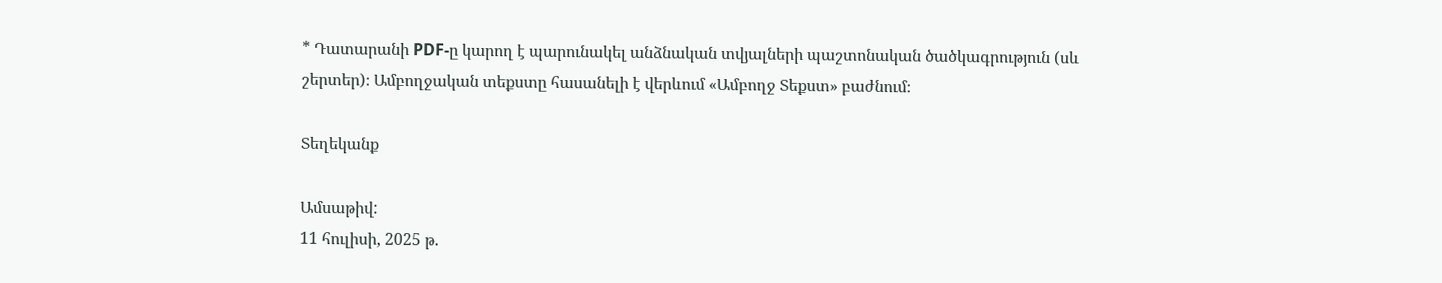* Դատարանի PDF-ը կարող է պարունակել անձնական տվյալների պաշտոնական ծածկագրություն (սև շերտեր)։ Ամբողջական տեքստը հասանելի է վերևում «Ամբողջ Տեքստ» բաժնում։

Տեղեկանք

Ամսաթիվ:
11 հուլիսի, 2025 թ.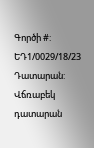Գործի #:
ԵԴ1/0029/18/23
Դատարան:
Վճռաբեկ դատարան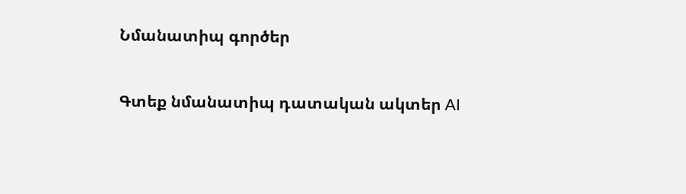Նմանատիպ գործեր

Գտեք նմանատիպ դատական ակտեր AI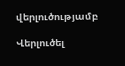վերլուծությամբ

Վերլուծել